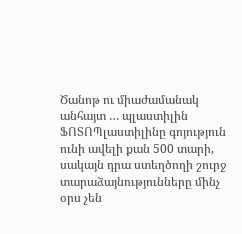Ծանոթ ու միաժամանակ անհայտ … պլաստիլին
ՖՈՏՈՊլաստիլինը գոյություն ունի ավելի քան 500 տարի, սակայն դրա ստեղծողի շուրջ տարաձայնությունները մինչ օրս չեն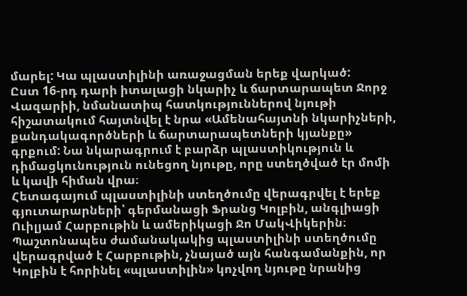մարել: Կա պլաստիլինի առաջացման երեք վարկած:
Ըստ 16-րդ դարի իտալացի նկարիչ և ճարտարապետ Ջորջ Վազարիի, նմանատիպ հատկություններով նյութի հիշատակում հայտնվել է նրա «Ամենահայտնի նկարիչների, քանդակագործների և ճարտարապետների կյանքը» գրքում: Նա նկարագրում է բարձր պլաստիկություն և դիմացկունություն ունեցող նյութը, որը ստեղծված էր մոմի և կավի հիման վրա։
Հետագայում պլաստիլինի ստեղծումը վերագրվել է երեք գյուտարարների՝ գերմանացի Ֆրանց Կոլբին, անգլիացի Ուիլյամ Հարբութին և ամերիկացի Ջո ՄակՎիկերին։ Պաշտոնապես ժամանակակից պլաստիլինի ստեղծումը վերագրված է Հարբութին, չնայած այն հանգամանքին, որ Կոլբին է հորինել «պլաստիլին» կոչվող նյութը նրանից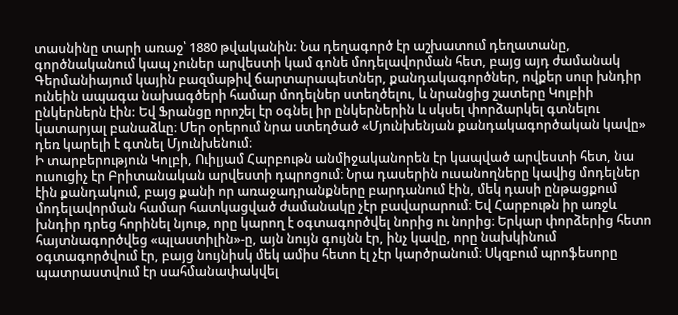տասնինը տարի առաջ՝ 1880 թվականին: Նա դեղագործ էր աշխատում դեղատանը, գործնականում կապ չուներ արվեստի կամ գոնե մոդելավորման հետ, բայց այդ ժամանակ Գերմանիայում կային բազմաթիվ ճարտարապետներ, քանդակագործներ, ովքեր սուր խնդիր ունեին ապագա նախագծերի համար մոդելներ ստեղծելու, և նրանցից շատերը Կոլբիի ընկերներն էին: Եվ Ֆրանցը որոշել էր օգնել իր ընկերներին և սկսել փորձարկել գտնելու կատարյալ բանաձևը։ Մեր օրերում նրա ստեղծած «Մյունխենյան քանդակագործական կավը» դեռ կարելի է գտնել Մյունխենում։
Ի տարբերություն Կոլբի, Ուիլյամ Հարբութն անմիջականորեն էր կապված արվեստի հետ, նա ուսուցիչ էր Բրիտանական արվեստի դպրոցում։ Նրա դասերին ուսանողները կավից մոդելներ էին քանդակում, բայց քանի որ առաջադրանքները բարդանում էին, մեկ դասի ընթացքում մոդելավորման համար հատկացված ժամանակը չէր բավարարում։ Եվ Հարբութն իր առջև խնդիր դրեց հորինել նյութ, որը կարող է օգտագործվել նորից ու նորից։ Երկար փորձերից հետո հայտնագործվեց «պլաստիլին»-ը, այն նույն գույնն էր, ինչ կավը, որը նախկինում օգտագործվում էր, բայց նույնիսկ մեկ ամիս հետո էլ չէր կարծրանում։ Սկզբում պրոֆեսորը պատրաստվում էր սահմանափակվել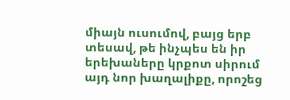միայն ուսումով, բայց երբ տեսավ, թե ինչպես են իր երեխաները կրքոտ սիրում այդ նոր խաղալիքը, որոշեց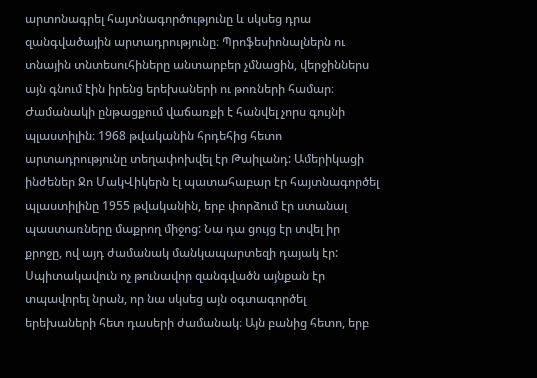արտոնագրել հայտնագործությունը և սկսեց դրա զանգվածային արտադրությունը։ Պրոֆեսիոնալներն ու տնային տնտեսուհիները անտարբեր չմնացին, վերջիններս այն գնում էին իրենց երեխաների ու թոռների համար։ Ժամանակի ընթացքում վաճառքի է հանվել չորս գույնի պլաստիլին։ 1968 թվականին հրդեհից հետո արտադրությունը տեղափոխվել էր Թաիլանդ: Ամերիկացի ինժեներ Ջո ՄակՎիկերն էլ պատահաբար էր հայտնագործել պլաստիլինը 1955 թվականին, երբ փորձում էր ստանալ պաստառները մաքրող միջոց: Նա դա ցույց էր տվել իր քրոջը, ով այդ ժամանակ մանկապարտեզի դայակ էր: Սպիտակավուն ոչ թունավոր զանգվածն այնքան էր տպավորել նրան, որ նա սկսեց այն օգտագործել երեխաների հետ դասերի ժամանակ։ Այն բանից հետո, երբ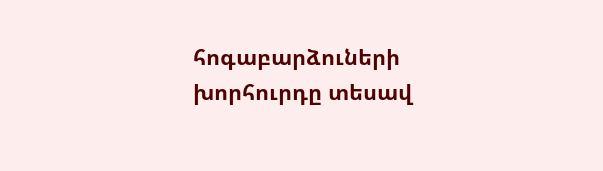հոգաբարձուների խորհուրդը տեսավ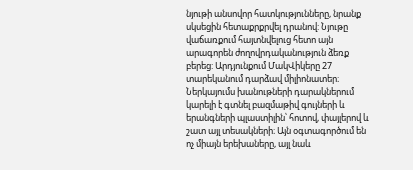նյութի անսովոր հատկությունները, նրանք սկսեցին հետաքրքրվել դրանով: Նյութը վաճառքում հայտնվելուց հետո այն արագորեն ժողովրդականություն ձեռք բերեց: Արդյունքում ՄակՎիկերը 27 տարեկանում դարձավ միլիոնատեր։
Ներկայումս խանութների դարակներում կարելի է գտնել բազմաթիվ գույների և երանգների պլաստիլին՝ հոտով, փայլերով և շատ այլ տեսակների։ Այն օգտագործում են ոչ միայն երեխաները, այլ նաև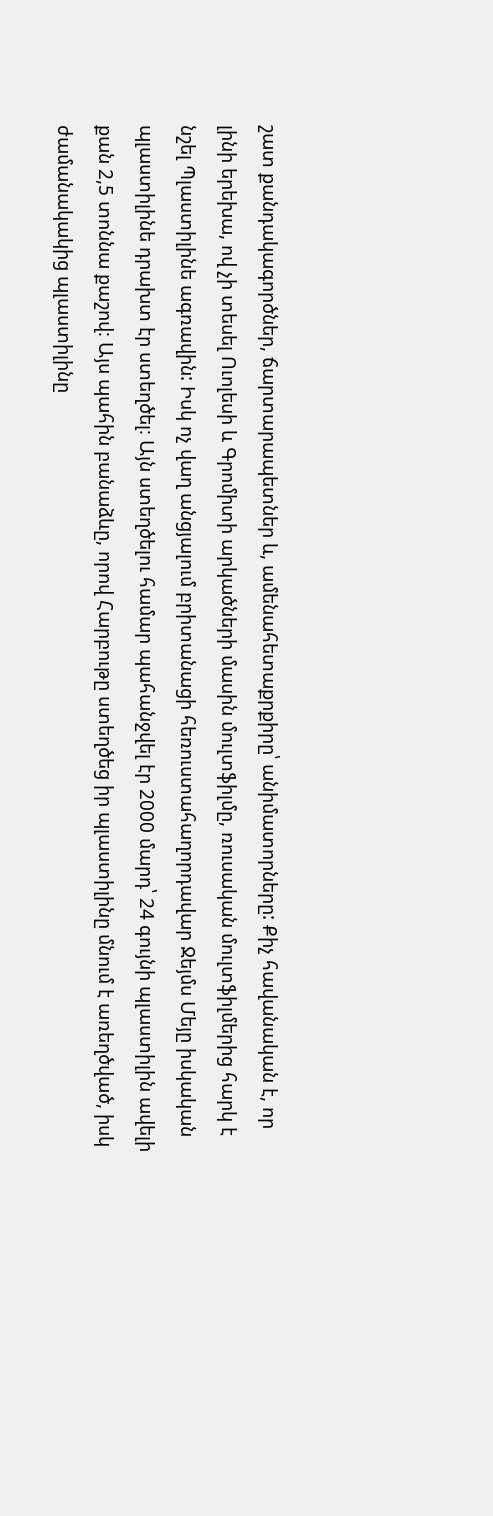շատ քանդակագործներ, ճարտարապետներ և, ամենահետաքրքիրը՝ անիմատորները: Քիչ հավանական է, որ լինի երեխա, ով չի տեսել Ուոլեսի և Գրոմիտի արկածների մասին մուլտֆիլմը, ռուսական մուլտֆիլմերից հարկ է նշել Պլաստիլինե ագռավին: Իսկ ոչ վաղ անցյալում բրիտանացի հեռուստահաղորդավար Ջեյմս Մեյը իսկական պլաստիլինե դրախտ էր ստեղծել։ Այն ստեղծելու համար պահանջվել էր 2000 մարդ՝ 24 գույնի պլաստիլին ավելի քան 2,5 տոննա քաշով։ Այս պահին բանաձևը, որով Հարբութը ստեղծեց իր պլաստիլինը մնում է առեղծված, իսկ ժամանակակից պլաստիլինը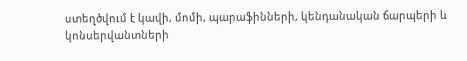ստեղծվում է կավի, մոմի, պարաֆինների, կենդանական ճարպերի և կոնսերվանտների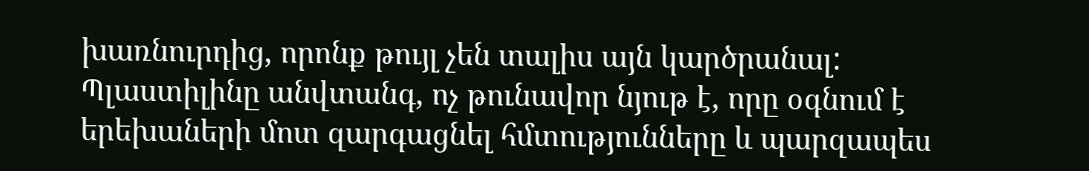խառնուրդից, որոնք թույլ չեն տալիս այն կարծրանալ: Պլաստիլինը անվտանգ, ոչ թունավոր նյութ է, որը օգնում է երեխաների մոտ զարգացնել հմտությունները և պարզապես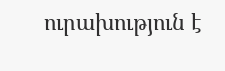ուրախություն է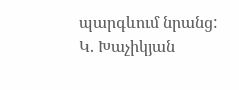պարգևում նրանց:
Կ. Խաչիկյան